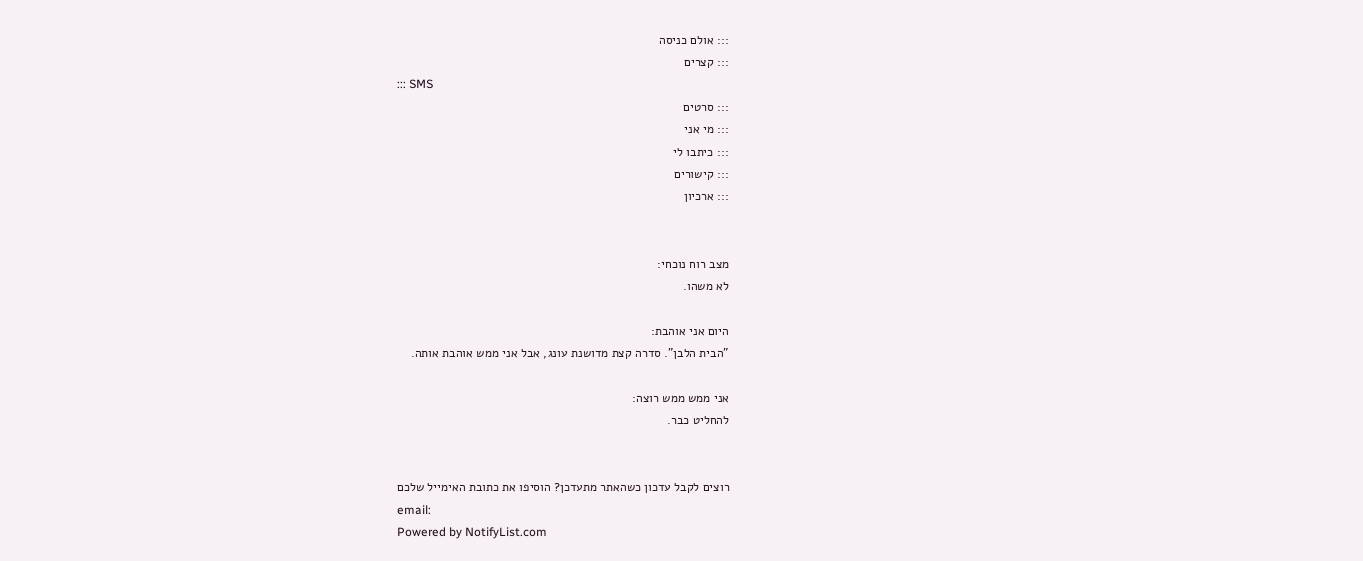::: אולם כניסה
::: קצרים
::: SMS
::: סרטים
::: מי אני
::: כיתבו לי
::: קישורים
::: ארכיון


מצב רוח נוכחי:
לא משהו.

היום אני אוהבת:
"הבית הלבן". סדרה קצת מדושנת עונג, אבל אני ממש אוהבת אותה.

אני ממש ממש רוצה:
להחליט כבר.


רוצים לקבל עדכון כשהאתר מתעדכן? הוסיפו את כתובת האימייל שלכם
email:
Powered by NotifyList.com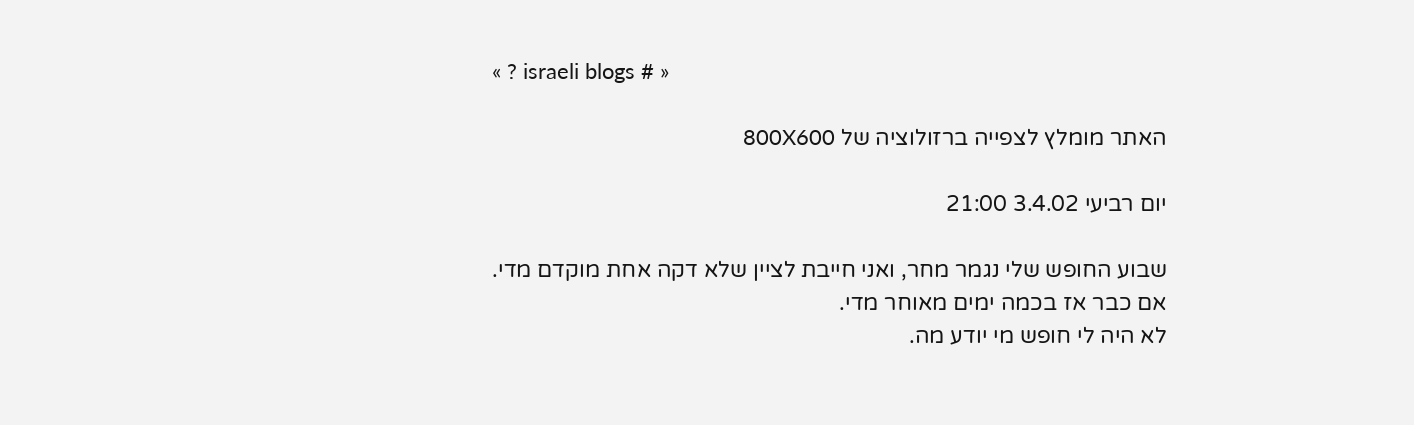« ? israeli blogs # »

האתר מומלץ לצפייה ברזולוציה של 800X600

יום רביעי 3.4.02 21:00

שבוע החופש שלי נגמר מחר, ואני חייבת לציין שלא דקה אחת מוקדם מדי.
אם כבר אז בכמה ימים מאוחר מדי.
לא היה לי חופש מי יודע מה.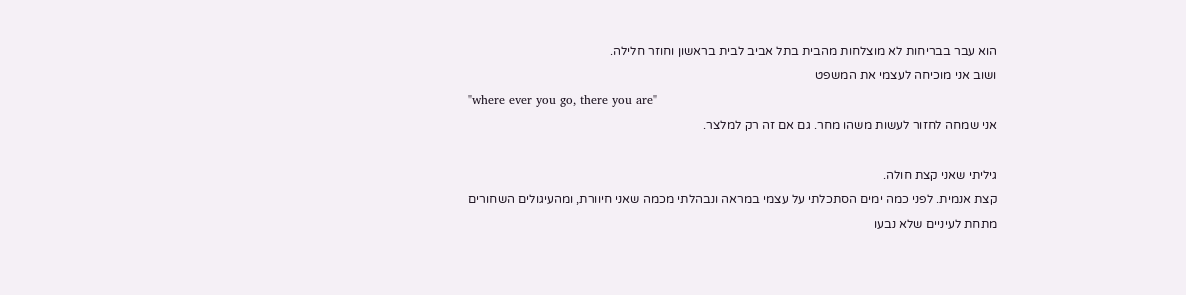הוא עבר בבריחות לא מוצלחות מהבית בתל אביב לבית בראשון וחוזר חלילה.
ושוב אני מוכיחה לעצמי את המשפט
"where ever you go, there you are"
אני שמחה לחזור לעשות משהו מחר. גם אם זה רק למלצר.

גיליתי שאני קצת חולה.
קצת אנמית. לפני כמה ימים הסתכלתי על עצמי במראה ונבהלתי מכמה שאני חיוורת, ומהעיגולים השחורים מתחת לעיניים שלא נבעו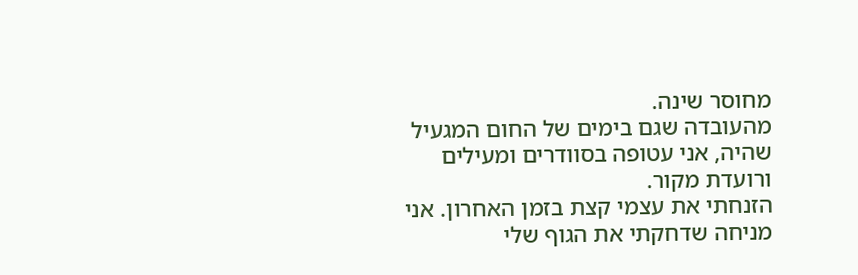מחוסר שינה.
מהעובדה שגם בימים של החום המגעיל שהיה, אני עטופה בסוודרים ומעילים ורועדת מקור.
הזנחתי את עצמי קצת בזמן האחרון. אני מניחה שדחקתי את הגוף שלי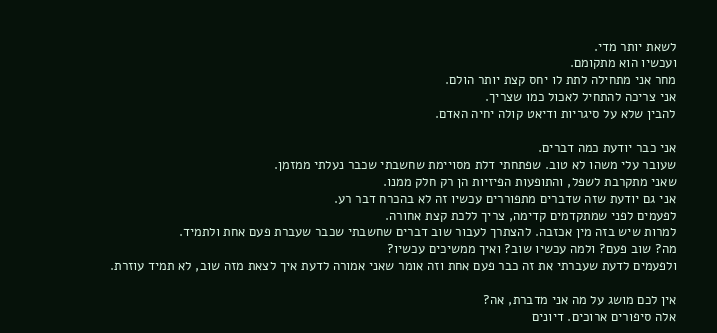לשאת יותר מדי.
ועכשיו הוא מתקומם.
מחר אני מתחילה לתת לו יחס קצת יותר הולם.
אני צריכה להתחיל לאכול כמו שצריך.
להבין שלא על סיגריות ודיאט קולה יחיה האדם.

אני כבר יודעת כמה דברים.
שעובר עלי משהו לא טוב. שפתחתי דלת מסויימת שחשבתי שכבר נעלתי ממזמן.
שאני מתקרבת לשפל, והתופעות הפיזיות הן רק חלק ממנו.
אני גם יודעת שזה שדברים מתפוררים עכשיו זה לא בהכרח דבר רע.
לפעמים לפני שמתקדמים קדימה, צריך ללכת קצת אחורה.
למרות שיש בזה מין אכזבה. להצתרך לעבור שוב דברים שחשבתי שכבר שעברת פעם אחת ולתמיד.
מה? שוב פעם? ולמה עכשיו שוב? ואיך ממשיכים עכשיו?
ולפעמים לדעת שעברתי את זה כבר פעם אחת וזה אומר שאני אמורה לדעת איך לצאת מזה שוב, לא תמיד עוזרת.

אין לכם מושג על מה אני מדברת, אה?
אלה סיפורים ארוכים. דיונים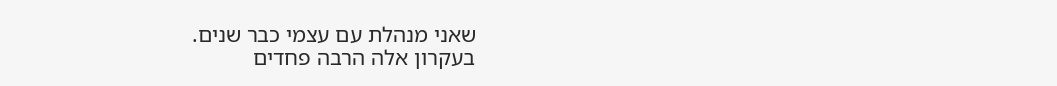שאני מנהלת עם עצמי כבר שנים.
בעקרון אלה הרבה פחדים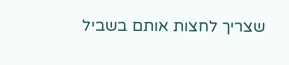שצריך לחצות אותם בשביל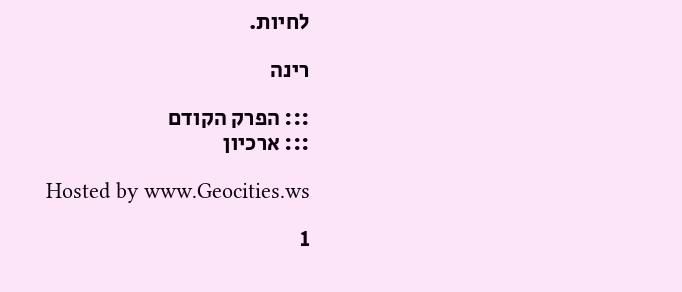לחיות.

רינה

::: הפרק הקודם
::: ארכיון

Hosted by www.Geocities.ws

1